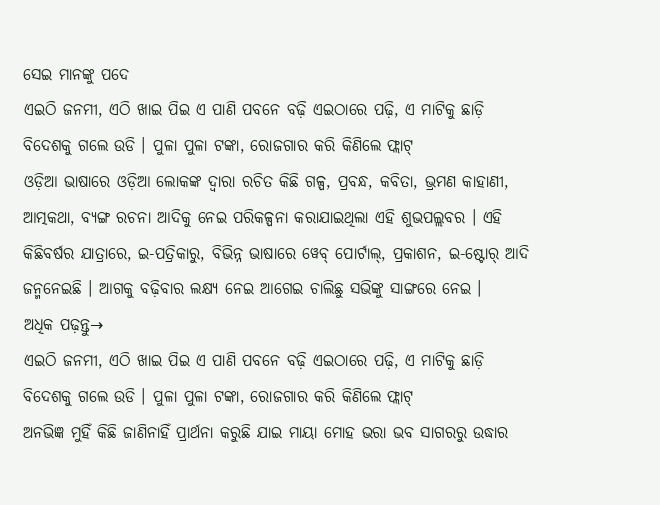ସେଇ ମାନଙ୍କୁ ପଦେ
ଏଇଠି ଜନମୀ, ଏଠି ଖାଇ ପିଇ ଏ ପାଣି ପବନେ ବଢ଼ି ଏଇଠାରେ ପଢ଼ି, ଏ ମାଟିକୁ ଛାଡ଼ି ବିଦେଶକୁ ଗଲେ ଉଡି । ପୁଳା ପୁଳା ଟଙ୍କା, ରୋଜଗାର କରି କିଣିଲେ ଫ୍ଲାଟ୍
ଓଡ଼ିଆ ଭାଷାରେ ଓଡ଼ିଆ ଲୋକଙ୍କ ଦ୍ୱାରା ରଚିତ କିଛି ଗଳ୍ପ, ପ୍ରବନ୍ଧ, କବିତା, ଭ୍ରମଣ କାହାଣୀ, ଆତ୍ମକଥା, ବ୍ୟଙ୍ଗ ରଚନା ଆଦିକୁ ନେଇ ପରିକଳ୍ପନା କରାଯାଇଥିଲା ଏହି ଶୁଭପଲ୍ଲବର । ଏହି କିଛିବର୍ଷର ଯାତ୍ରାରେ, ଇ-ପତ୍ରିକାରୁ, ବିଭିନ୍ନ ଭାଷାରେ ୱେବ୍ ପୋର୍ଟାଲ୍, ପ୍ରକାଶନ, ଇ-ଷ୍ଟୋର୍ ଆଦି ଜନ୍ମନେଇଛି । ଆଗକୁ ବଢ଼ିବାର ଲକ୍ଷ୍ୟ ନେଇ ଆଗେଇ ଚାଲିଛୁ ସଭିଙ୍କୁ ସାଙ୍ଗରେ ନେଇ ।
ଅଧିକ ପଢ଼ନ୍ତୁ→
ଏଇଠି ଜନମୀ, ଏଠି ଖାଇ ପିଇ ଏ ପାଣି ପବନେ ବଢ଼ି ଏଇଠାରେ ପଢ଼ି, ଏ ମାଟିକୁ ଛାଡ଼ି ବିଦେଶକୁ ଗଲେ ଉଡି । ପୁଳା ପୁଳା ଟଙ୍କା, ରୋଜଗାର କରି କିଣିଲେ ଫ୍ଲାଟ୍
ଅନଭିଜ୍ଞ ମୁହିଁ କିଛି ଜାଣିନାହିଁ ପ୍ରାର୍ଥନା କରୁଛି ଯାଇ ମାୟା ମୋହ ଭରା ଭବ ସାଗରରୁ ଉଦ୍ଧାର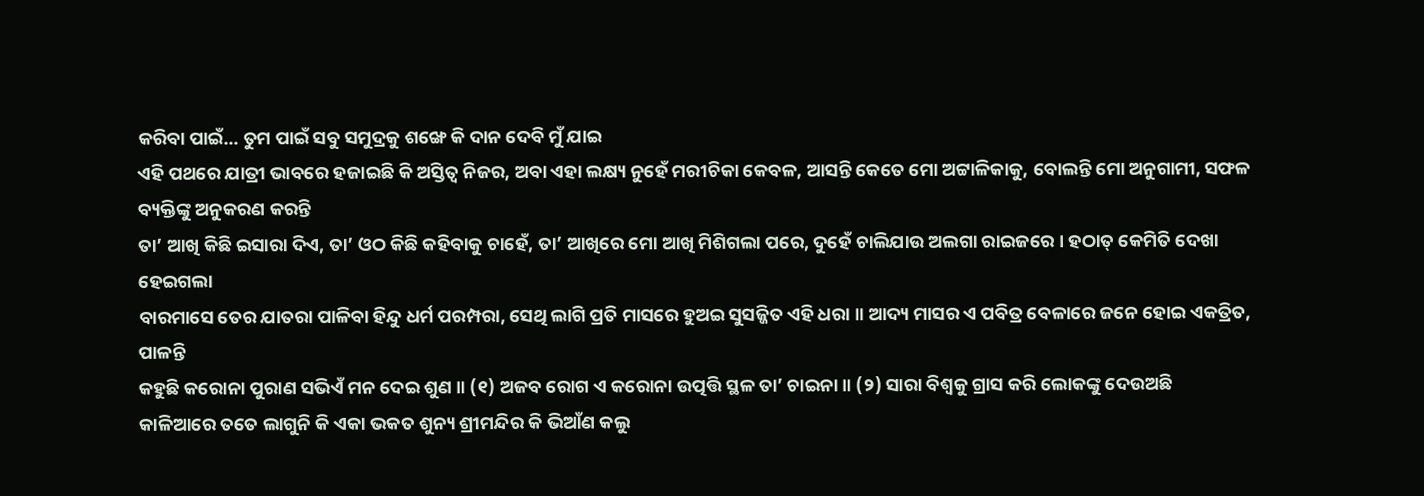କରିବା ପାଇଁ… ତୁମ ପାଇଁ ସବୁ ସମୁଦ୍ରକୁ ଶଙ୍ଖେ କି ଦାନ ଦେବି ମୁଁ ଯାଇ
ଏହି ପଥରେ ଯାତ୍ରୀ ଭାବରେ ହଜାଇଛି କି ଅସ୍ତିତ୍ୱ ନିଜର, ଅବା ଏହା ଲକ୍ଷ୍ୟ ନୁହେଁ ମରୀଚିକା କେବଳ, ଆସନ୍ତି କେତେ ମୋ ଅଟ୍ଟାଳିକାକୁ, ବୋଲନ୍ତି ମୋ ଅନୁଗାମୀ, ସଫଳ ବ୍ୟକ୍ତିଙ୍କୁ ଅନୁକରଣ କରନ୍ତି
ତା’ ଆଖି କିଛି ଇସାରା ଦିଏ, ତା’ ଓଠ କିଛି କହିବାକୁ ଚାହେଁ, ତା’ ଆଖିରେ ମୋ ଆଖି ମିଶିଗଲା ପରେ, ଦୁହେଁ ଚାଲିଯାଉ ଅଲଗା ରାଇଜରେ । ହଠାତ୍ କେମିତି ଦେଖା ହେଇଗଲା
ବାରମାସେ ତେର ଯାତରା ପାଳିବା ହିନ୍ଦୁ ଧର୍ମ ପରମ୍ପରା, ସେଥି ଲାଗି ପ୍ରତି ମାସରେ ହୁଅଇ ସୁସଜ୍ଜିତ ଏହି ଧରା ॥ ଆଦ୍ୟ ମାସର ଏ ପବିତ୍ର ବେଳାରେ ଜନେ ହୋଇ ଏକତ୍ରିତ, ପାଳନ୍ତି
କହୁଛି କରୋନା ପୁରାଣ ସଭିଏଁ ମନ ଦେଇ ଶୁଣ ॥ (୧) ଅଜବ ରୋଗ ଏ କରୋନା ଉତ୍ପତ୍ତି ସ୍ଥଳ ତା’ ଚାଇନା ॥ (୨) ସାରା ବିଶ୍ୱକୁ ଗ୍ରାସ କରି ଲୋକଙ୍କୁ ଦେଉଅଛି
କାଳିଆରେ ତତେ ଲାଗୁନି କି ଏକା ଭକତ ଶୁନ୍ୟ ଶ୍ରୀମନ୍ଦିର କି ଭିଆଁଣ କଲୁ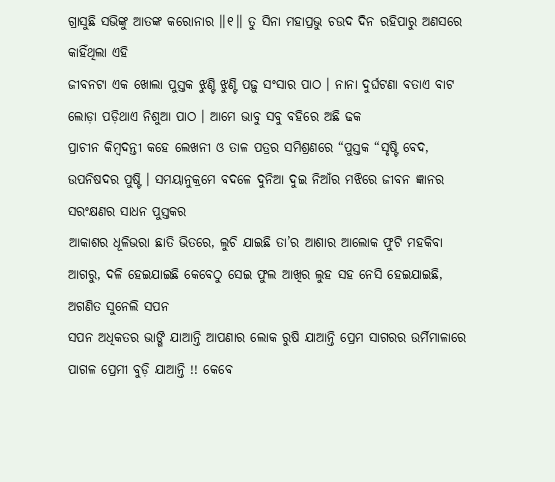ଗ୍ରାସୁଛି ସଭିଙ୍କୁ ଆତଙ୍କ କରୋନାର ।।୧।। ତୁ ସିନା ମହାପ୍ରଭୁ ଚଉଦ ଦିନ ରହିପାରୁ ଅଣସରେ କାହିଁଥିଲା ଏହି
ଜୀବନଟା ଏକ ଖୋଲା ପୁସ୍ତକ ଝୁଣ୍ଟି ଝୁଣ୍ଟି ପଢ଼ୁ ସଂସାର ପାଠ । ନାନା ଦୁର୍ଘଟଣା ବତାଏ ବାଟ ଲୋଡ଼ା ପଡ଼ିଥାଏ ନିଶୁଆ ପାଠ । ଆମେ ଭାବୁ ସବୁ ବହିରେ ଅଛି ଢକ
ପ୍ରାଚୀନ କିମ୍ବଦନ୍ତୀ କହେ ଲେଖନୀ ଓ ତାଳ ପତ୍ରର ସମିଶ୍ରଣରେ “ପୁସ୍ତକ “ସୃଷ୍ଟି ବେଦ, ଉପନିଷଦର ପୁଷ୍ଟି । ସମୟାନୁକ୍ରମେ ବଦଳେ ଦୁନିଆ ଦୁଇ ନିଆଁର ମଝିରେ ଜୀବନ ଜ୍ଞାନର ସରଂକ୍ଷଣର ସାଧନ ପୁସ୍ତକର
ଆକାଶର ଧୂଳିଭରା ଛାତି ଭିତରେ, ଲୁଚି ଯାଇଛି ତା’ର ଆଶାର ଆଲୋକ ଫୁଟି ମହକିବା ଆଗରୁ, ଦଳି ହେଇଯାଇଛି କେବେଠୁ ସେଇ ଫୁଲ ଆଖିର ଲୁହ ସହ ନେସି ହେଇଯାଇଛି, ଅଗଣିତ ସୁନେଲି ସପନ
ସପନ ଅଧିକତର ଭାଙ୍ଗି ଯାଆନ୍ତି ଆପଣାର ଲୋକ ରୁଷି ଯାଆନ୍ତି ପ୍ରେମ ସାଗରର ଉର୍ମିମାଳାରେ ପାଗଳ ପ୍ରେମୀ ବୁଡ଼ି ଯାଆନ୍ତି !! କେବେ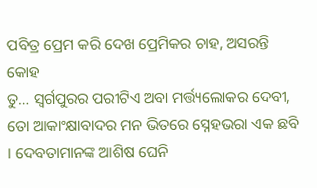ପବିତ୍ର ପ୍ରେମ କରି ଦେଖ ପ୍ରେମିକର ଚାହ, ଅସରନ୍ତି କୋହ
ତୁ… ସ୍ୱର୍ଗପୁରର ପରୀଟିଏ ଅବା ମର୍ତ୍ତ୍ୟଲୋକର ଦେବୀ, ତୋ ଆକାଂକ୍ଷାବାଦର ମନ ଭିତରେ ସ୍ନେହଭରା ଏକ ଛବି । ଦେବତାମାନଙ୍କ ଆଶିଷ ଘେନି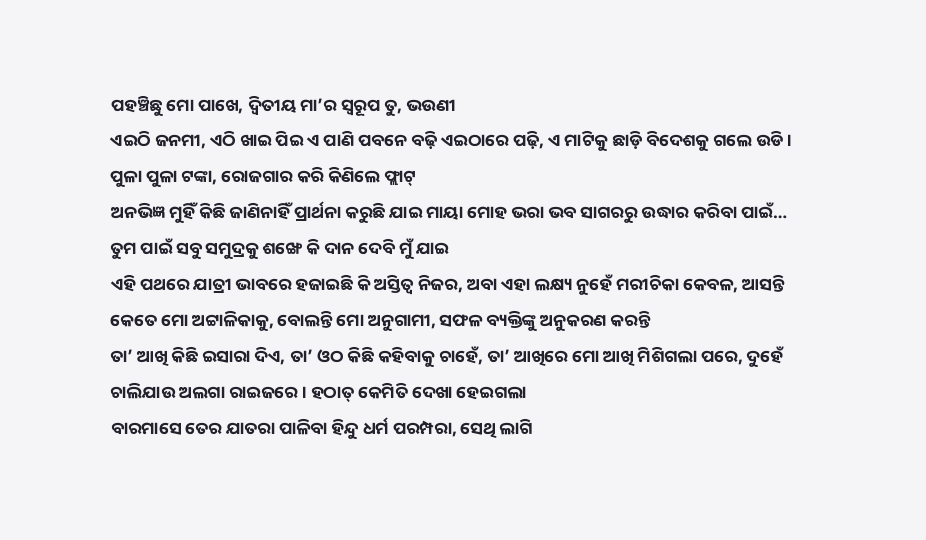ପହଞ୍ଚିଛୁ ମୋ ପାଖେ, ଦ୍ୱିତୀୟ ମା’ର ସ୍ୱରୂପ ତୁ, ଭଉଣୀ
ଏଇଠି ଜନମୀ, ଏଠି ଖାଇ ପିଇ ଏ ପାଣି ପବନେ ବଢ଼ି ଏଇଠାରେ ପଢ଼ି, ଏ ମାଟିକୁ ଛାଡ଼ି ବିଦେଶକୁ ଗଲେ ଉଡି । ପୁଳା ପୁଳା ଟଙ୍କା, ରୋଜଗାର କରି କିଣିଲେ ଫ୍ଲାଟ୍
ଅନଭିଜ୍ଞ ମୁହିଁ କିଛି ଜାଣିନାହିଁ ପ୍ରାର୍ଥନା କରୁଛି ଯାଇ ମାୟା ମୋହ ଭରା ଭବ ସାଗରରୁ ଉଦ୍ଧାର କରିବା ପାଇଁ… ତୁମ ପାଇଁ ସବୁ ସମୁଦ୍ରକୁ ଶଙ୍ଖେ କି ଦାନ ଦେବି ମୁଁ ଯାଇ
ଏହି ପଥରେ ଯାତ୍ରୀ ଭାବରେ ହଜାଇଛି କି ଅସ୍ତିତ୍ୱ ନିଜର, ଅବା ଏହା ଲକ୍ଷ୍ୟ ନୁହେଁ ମରୀଚିକା କେବଳ, ଆସନ୍ତି କେତେ ମୋ ଅଟ୍ଟାଳିକାକୁ, ବୋଲନ୍ତି ମୋ ଅନୁଗାମୀ, ସଫଳ ବ୍ୟକ୍ତିଙ୍କୁ ଅନୁକରଣ କରନ୍ତି
ତା’ ଆଖି କିଛି ଇସାରା ଦିଏ, ତା’ ଓଠ କିଛି କହିବାକୁ ଚାହେଁ, ତା’ ଆଖିରେ ମୋ ଆଖି ମିଶିଗଲା ପରେ, ଦୁହେଁ ଚାଲିଯାଉ ଅଲଗା ରାଇଜରେ । ହଠାତ୍ କେମିତି ଦେଖା ହେଇଗଲା
ବାରମାସେ ତେର ଯାତରା ପାଳିବା ହିନ୍ଦୁ ଧର୍ମ ପରମ୍ପରା, ସେଥି ଲାଗି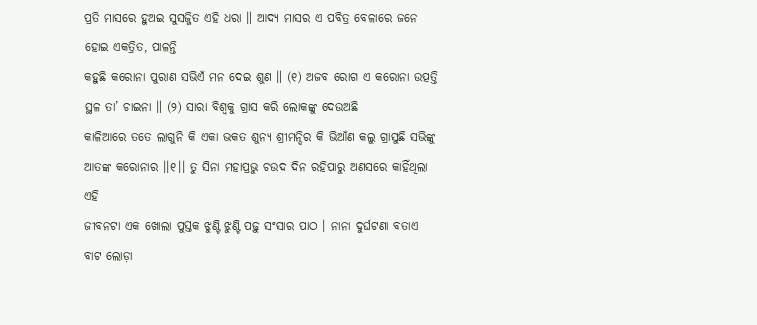ପ୍ରତି ମାସରେ ହୁଅଇ ସୁସଜ୍ଜିତ ଏହି ଧରା ॥ ଆଦ୍ୟ ମାସର ଏ ପବିତ୍ର ବେଳାରେ ଜନେ ହୋଇ ଏକତ୍ରିତ, ପାଳନ୍ତି
କହୁଛି କରୋନା ପୁରାଣ ସଭିଏଁ ମନ ଦେଇ ଶୁଣ ॥ (୧) ଅଜବ ରୋଗ ଏ କରୋନା ଉତ୍ପତ୍ତି ସ୍ଥଳ ତା’ ଚାଇନା ॥ (୨) ସାରା ବିଶ୍ୱକୁ ଗ୍ରାସ କରି ଲୋକଙ୍କୁ ଦେଉଅଛି
କାଳିଆରେ ତତେ ଲାଗୁନି କି ଏକା ଭକତ ଶୁନ୍ୟ ଶ୍ରୀମନ୍ଦିର କି ଭିଆଁଣ କଲୁ ଗ୍ରାସୁଛି ସଭିଙ୍କୁ ଆତଙ୍କ କରୋନାର ।।୧।। ତୁ ସିନା ମହାପ୍ରଭୁ ଚଉଦ ଦିନ ରହିପାରୁ ଅଣସରେ କାହିଁଥିଲା ଏହି
ଜୀବନଟା ଏକ ଖୋଲା ପୁସ୍ତକ ଝୁଣ୍ଟି ଝୁଣ୍ଟି ପଢ଼ୁ ସଂସାର ପାଠ । ନାନା ଦୁର୍ଘଟଣା ବତାଏ ବାଟ ଲୋଡ଼ା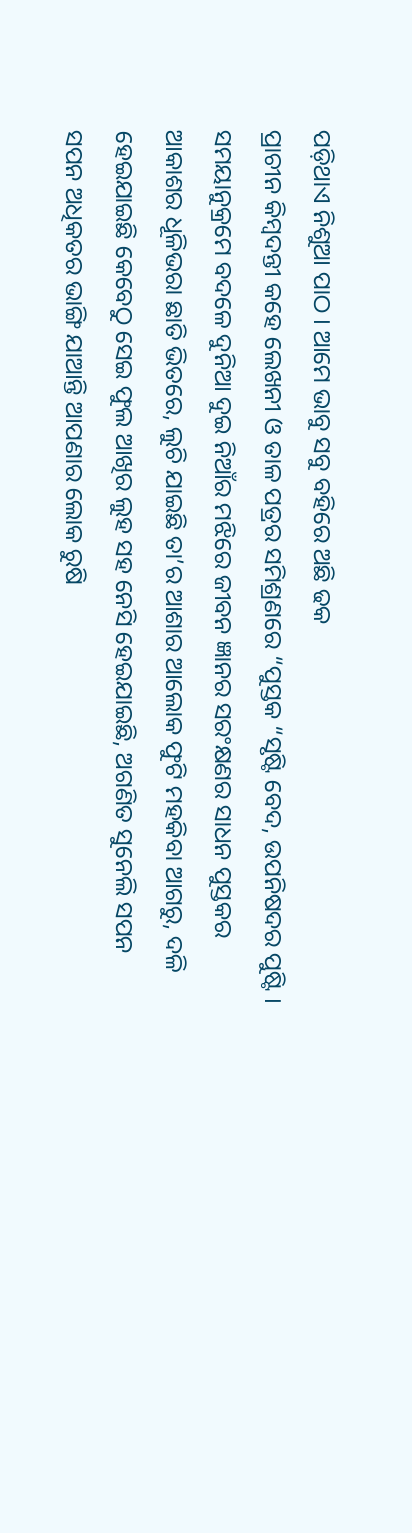ପଡ଼ିଥାଏ ନିଶୁଆ ପାଠ । ଆମେ ଭାବୁ ସବୁ ବହିରେ ଅଛି ଢକ
ପ୍ରାଚୀନ କିମ୍ବଦନ୍ତୀ କହେ ଲେଖନୀ ଓ ତାଳ ପତ୍ରର ସମିଶ୍ରଣରେ “ପୁସ୍ତକ “ସୃଷ୍ଟି ବେଦ, ଉପନିଷଦର ପୁଷ୍ଟି । ସମୟାନୁକ୍ରମେ ବଦଳେ ଦୁନିଆ ଦୁଇ ନିଆଁର ମଝିରେ ଜୀବନ ଜ୍ଞାନର ସରଂକ୍ଷଣର ସାଧନ ପୁସ୍ତକର
ଆକାଶର ଧୂଳିଭରା ଛାତି ଭିତରେ, ଲୁଚି ଯାଇଛି ତା’ର ଆଶାର ଆଲୋକ ଫୁଟି ମହକିବା ଆଗରୁ, ଦଳି ହେଇଯାଇଛି କେବେଠୁ ସେଇ ଫୁଲ ଆଖିର ଲୁହ ସହ ନେସି ହେଇଯାଇଛି, ଅଗଣିତ ସୁନେଲି ସପନ
ସପନ ଅଧିକତର ଭାଙ୍ଗି ଯାଆନ୍ତି ଆପଣାର ଲୋକ ରୁଷି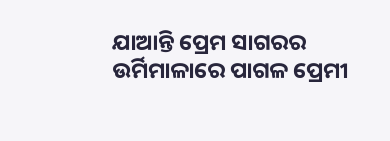ଯାଆନ୍ତି ପ୍ରେମ ସାଗରର ଉର୍ମିମାଳାରେ ପାଗଳ ପ୍ରେମୀ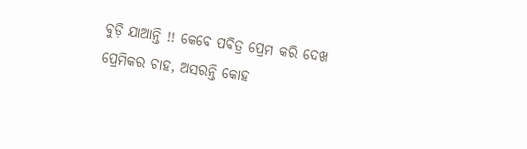ବୁଡ଼ି ଯାଆନ୍ତି !! କେବେ ପବିତ୍ର ପ୍ରେମ କରି ଦେଖ ପ୍ରେମିକର ଚାହ, ଅସରନ୍ତି କୋହ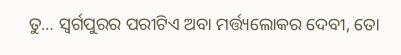ତୁ… ସ୍ୱର୍ଗପୁରର ପରୀଟିଏ ଅବା ମର୍ତ୍ତ୍ୟଲୋକର ଦେବୀ, ତୋ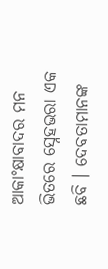ଆକାଂକ୍ଷାବାଦର ମନ ଭିତରେ ସ୍ନେହଭରା ଏକ ଛବି । ଦେବତାମାନଙ୍କ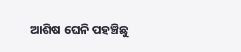ଆଶିଷ ଘେନି ପହଞ୍ଚିଛୁ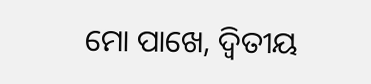ମୋ ପାଖେ, ଦ୍ୱିତୀୟ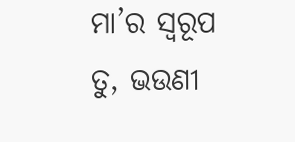ମା’ର ସ୍ୱରୂପ ତୁ, ଭଉଣୀ